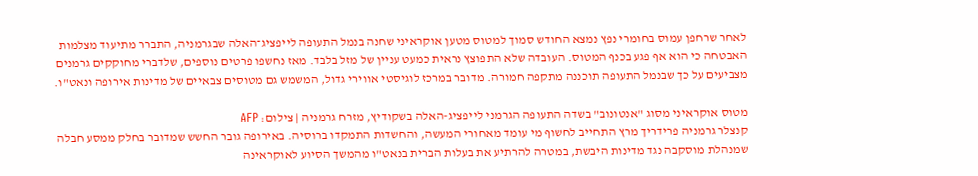לאחר שרחפן עמוס בחומרי נפץ נמצא החודש סמוך למטוס מטען אוקראיני שחנה בנמל התעופה לייפציג־האלה שבגרמניה, התברר מתיעוד מצלמות האבטחה כי הוא אף פגע בכנף המטוס. העובדה שלא התפוצץ נראית כמעט עניין של מזל בלבד. מאז נחשפו פרטים נוספים, שלדברי מחוקקים גרמנים מצביעים על כך שבנמל התעופה תוכננה מתקפה חמורה. מדובר במרכז לוגיסטי אווירי גדול, המשמש גם מטוסים צבאיים של מדינות אירופה ונאט"ו.

מטוס אוקראיני מסוג "אנטונוב" בשדה התעופה הגרמני לייפציג-האלה בשקודיץ, מזרח גרמניה | צילום: AFP
קנצלר גרמניה פרידריך מרץ התחייב לחשוף מי עומד מאחורי המעשה, והחשדות התמקדו ברוסיה. באירופה גובר החשש שמדובר בחלק ממסע חבלה שמנהלת מוסקבה נגד מדינות היבשת, במטרה להרתיע את בעלות הברית בנאט"ו מהמשך הסיוע לאוקראינה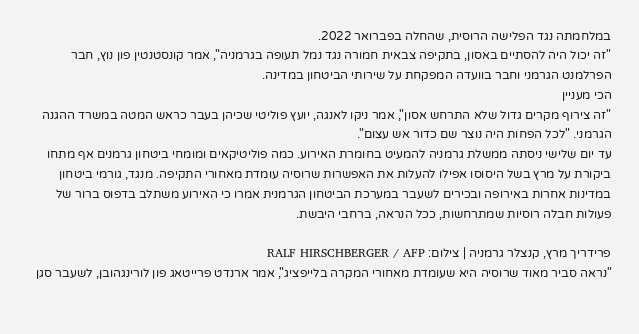במלחמתה נגד הפלישה הרוסית, שהחלה בפברואר 2022.
"זה יכול היה להסתיים באסון, בתקיפה צבאית חמורה נגד נמל תעופה בגרמניה", אמר קונסטנטין פון נוץ, חבר הפרלמנט הגרמני וחבר בוועדה המפקחת על שירותי הביטחון במדינה.
הכי מעניין
"זה צירוף מקרים גדול שלא התרחש אסון", אמר ניקו לאנגה, יועץ פוליטי שכיהן בעבר כראש המטה במשרד ההגנה הגרמני. "לכל הפחות היה נוצר שם כדור אש עצום".
עד יום שלישי ניסתה ממשלת גרמניה להמעיט בחומרת האירוע. כמה פוליטיקאים ומומחי ביטחון גרמנים אף מתחו ביקורת על מרץ בשל היסוסו אפילו להעלות את האפשרות שרוסיה עומדת מאחורי התקיפה. מנגד, גורמי ביטחון במדינות אחרות באירופה ובכירים לשעבר במערכת הביטחון הגרמנית אמרו כי האירוע משתלב בדפוס ברור של פעולות חבלה רוסיות שמתרחשות, ככל הנראה, ברחבי היבשת.

פרידריך מרץ, קנצלר גרמניה | צילום: RALF HIRSCHBERGER / AFP
"נראה סביר מאוד שרוסיה היא שעומדת מאחורי המקרה בלייפציג", אמר ארנדט פרייטאג פון לורינגהובן, לשעבר סגן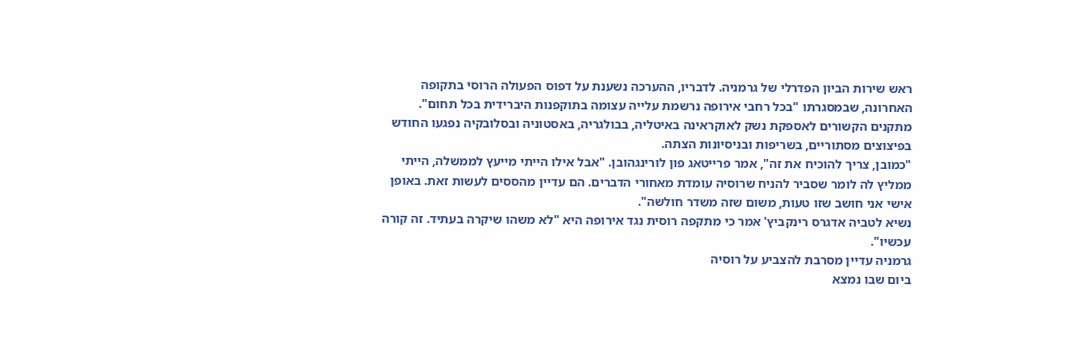ראש שירות הביון הפדרלי של גרמניה. לדבריו, ההערכה נשענת על דפוס הפעולה הרוסי בתקופה האחרונה, שבמסגרתו "בכל רחבי אירופה נרשמת עלייה עצומה בתוקפנות היברידית בכל תחום".
מתקנים הקשורים לאספקת נשק לאוקראינה באיטליה, בבולגריה, באסטוניה ובסלובקיה נפגעו החודש בפיצוצים מסתוריים, בשריפות ובניסיונות הצתה.
"כמובן, צריך להוכיח את זה", אמר פרייטאג פון לורינגהובן. "אבל אילו הייתי מייעץ לממשלה, הייתי ממליץ לה לומר שסביר להניח שרוסיה עומדת מאחורי הדברים. הם עדיין מהססים לעשות זאת. באופן אישי אני חושב שזו טעות, משום שזה משדר חולשה".
נשיא לטביה אדגרס רינקביץ' אמר כי מתקפה רוסית נגד אירופה היא "לא משהו שיקרה בעתיד. זה קורה עכשיו".
גרמניה עדיין מסרבת להצביע על רוסיה
ביום שבו נמצא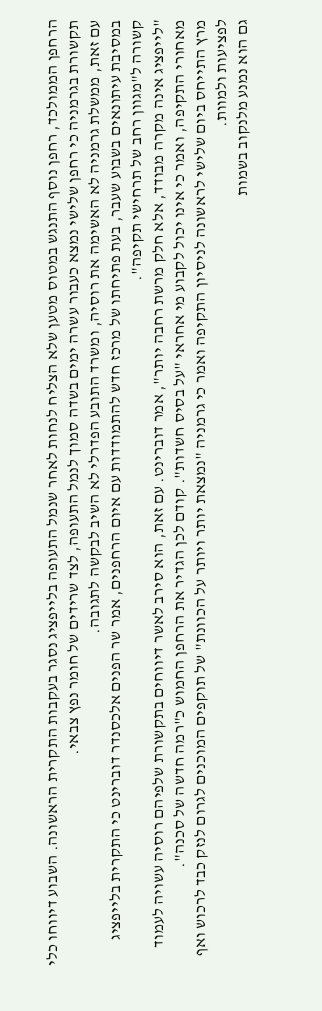הרחפן הממולכד, רחפן נוסף התנגש במטוס מטען שלא הצליח לנחות לאחר שנמל התעופה בלייפציג נסגר בעקבות התקרית הראשונה. השבוע דיווחו כלי תקשורת בגרמניה כי רחפן שלישי נמצא כעבור עשרה ימים בשדה סמוך לנמל התעופה, לצד שרידים של חומר נפץ צבאי.
עם זאת, ממשלת גרמניה לא האשימה את רוסיה, ומשרד התובע הפדרלי לא השיב לבקשה לתגובה.
במסיבת עיתונאים בשבוע שעבר, בעת פתיחתו של מרכז חדש להתמודדות עם איום הרחפנים, אמר שר הפנים אלכסנדר דוברינט כי התקרית בלייפציג קשורה ל"מגוון רחב של תרחישי תקיפה".
"לייפציג אינה מקרה מבודד, אלא חלק מרשת רחבה יותר", אמר דוברינט. עם זאת, הוא סירב לאשר דיווחים בתקשורת שלפיהם רוסיה עשויה לעמוד מאחורי התקיפה, ואמר כי אינו יכול לקבוע מי אחראי "על בסיס חשדות". קודם לכן הגדיר את הרחפן החמוש כ"רמה חדשה של סכנה".
מרץ התייחס ביום שלישי לראשונה לניסיון התקיפה ואמר כי גרמניה "נמצאת יותר ויותר על הכוונת" של תוקפים המוכנים לגרום לנזק כבד לרכוש ואף לפציעות ולמוות.
גם הוא נמנע מלנקוב בשמות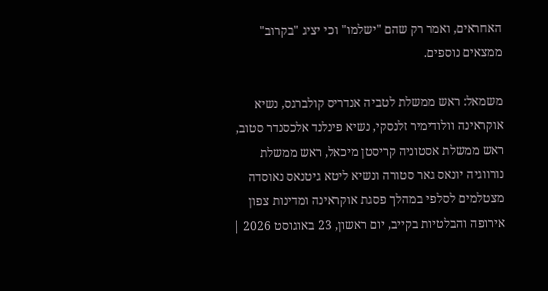האחראים, ואמר רק שהם "ישלמו" וכי יציג "בקרוב" ממצאים נוספים.

משמאל: ראש ממשלת לטביה אנדריס קולברגס, נשיא אוקראינה וולודימיר זלנסקי, נשיא פינלנד אלכסנדר סטוב, ראש ממשלת אסטוניה קריסטן מיכאל, ראש ממשלת נורווגיה יונאס גאר סטורה ונשיא ליטא גיטנאס נאוסדה מצטלמים לסלפי במהלך פסגת אוקראינה ומדינות צפון אירופה והבלטיות בקייב, יום ראשון, 23 באוגוסט 2026 |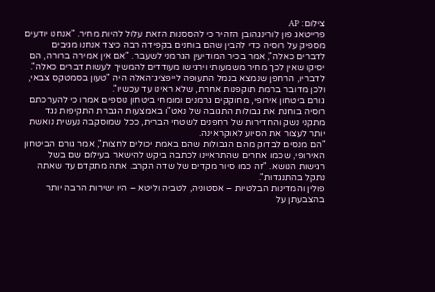צילום: AP
פרייטאג פון לורינגהובן הזהיר כי להססנות הזאת עלול להיות מחיר. "אנחנו יודעים מספיק על רוסיה כדי להבין שהם בוחנים בקפידה רבה כיצד אנחנו מגיבים לדברים כאלה", אמר בכיר המודיעין הגרמני לשעבר. "אם אין אמירה ברורה, הם יסיקו שאין לכך מחיר משמעותי וירגישו מעודדים להמשיך לעשות דברים כאלה".
לדבריו, הרחפן שנמצא בנמל התעופה לייפציג־האלה היה "טעון בסמטקס צבאי, ולכן מדובר ברמת תוקפנות אחרת, שלא ראינו עד עכשיו".
גורם ביטחון אירופי, מחוקקים גרמנים ומומחי ביטחון נוספים אמרו כי להערכתם רוסיה בוחנת את גבולות התגובה של נאט"ו באמצעות הגברת התקיפות נגד מתקני נשק והחדירות של רחפנים לשטחי הברית, ככל שמוסקבה נעשית נואשת יותר לעצור את הסיוע לאוקראינה.
"הם מנסים לבדוק מהם הגבולות שהם באמת יכולים לחצות", אמר גורם הביטחון האירופי, שכמו אחרים שהתראיינו לכתבה ביקש להישאר בעילום שם בשל רגישות הנושא. "זה כמו סיור מקדים של שדה הקרב. אתה מתקדם עד שאתה נתקל בהתנגדות".
פולין והמדינות הבלטיות – אסטוניה, לטביה וליטא – היו ישירות הרבה יותר בהצבעתן על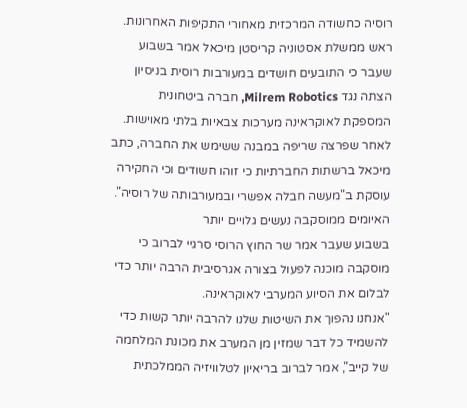רוסיה כחשודה המרכזית מאחורי התקיפות האחרונות.
ראש ממשלת אסטוניה קריסטן מיכאל אמר בשבוע שעבר כי התובעים חושדים במעורבות רוסית בניסיון הצתה נגד Milrem Robotics, חברה ביטחונית המספקת לאוקראינה מערכות צבאיות בלתי מאוישות.
לאחר שפרצה שריפה במבנה ששימש את החברה, כתב מיכאל ברשתות החברתיות כי זוהו חשודים וכי החקירה עוסקת ב"מעשה חבלה אפשרי ובמעורבותה של רוסיה".
האיומים ממוסקבה נעשים גלויים יותר
בשבוע שעבר אמר שר החוץ הרוסי סרגיי לברוב כי מוסקבה מוכנה לפעול בצורה אגרסיבית הרבה יותר כדי לבלום את הסיוע המערבי לאוקראינה.
"אנחנו נהפוך את השיטות שלנו להרבה יותר קשות כדי להשמיד כל דבר שמזין מן המערב את מכונת המלחמה של קייב", אמר לברוב בריאיון לטלוויזיה הממלכתית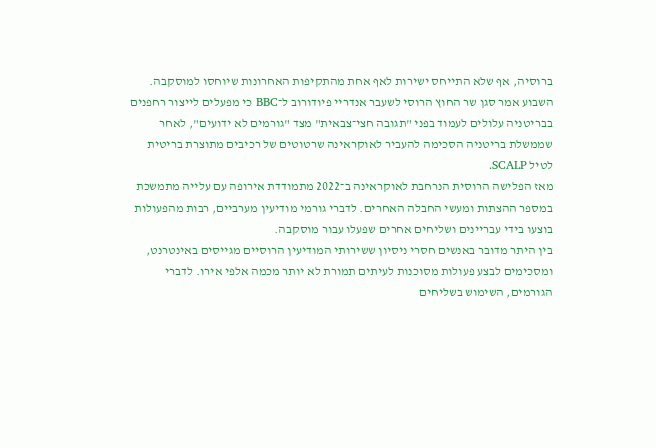ברוסיה, אף שלא התייחס ישירות לאף אחת מהתקיפות האחרונות שיוחסו למוסקבה.
השבוע אמר סגן שר החוץ הרוסי לשעבר אנדריי פיודורוב ל־BBC כי מפעלים לייצור רחפנים בבריטניה עלולים לעמוד בפני "תגובה חצי־צבאית" מצד "גורמים לא ידועים", לאחר שממשלת בריטניה הסכימה להעביר לאוקראינה שרטוטים של רכיבים מתוצרת בריטית לטיל SCALP.
מאז הפלישה הרוסית הנרחבת לאוקראינה ב־2022 מתמודדת אירופה עם עלייה מתמשכת במספר ההצתות ומעשי החבלה האחרים. לדברי גורמי מודיעין מערביים, רבות מהפעולות בוצעו בידי עבריינים ושליחים אחרים שפעלו עבור מוסקבה.
בין היתר מדובר באנשים חסרי ניסיון ששירותי המודיעין הרוסיים מגייסים באינטרנט, ומסכימים לבצע פעולות מסוכנות לעיתים תמורת לא יותר מכמה אלפי אירו. לדברי הגורמים, השימוש בשליחים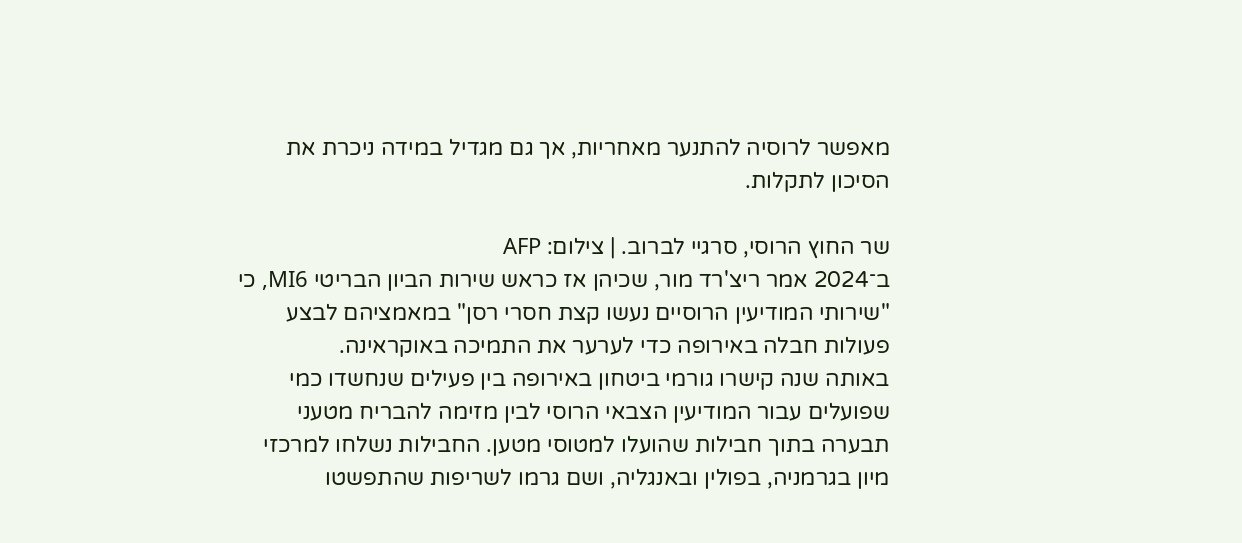מאפשר לרוסיה להתנער מאחריות, אך גם מגדיל במידה ניכרת את הסיכון לתקלות.

שר החוץ הרוסי, סרגיי לברוב. | צילום: AFP
ב־2024 אמר ריצ'רד מור, שכיהן אז כראש שירות הביון הבריטי MI6, כי "שירותי המודיעין הרוסיים נעשו קצת חסרי רסן" במאמציהם לבצע פעולות חבלה באירופה כדי לערער את התמיכה באוקראינה.
באותה שנה קישרו גורמי ביטחון באירופה בין פעילים שנחשדו כמי שפועלים עבור המודיעין הצבאי הרוסי לבין מזימה להבריח מטעני תבערה בתוך חבילות שהועלו למטוסי מטען. החבילות נשלחו למרכזי מיון בגרמניה, בפולין ובאנגליה, ושם גרמו לשריפות שהתפשטו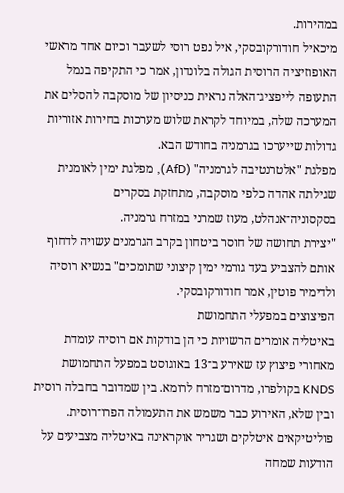במהירות.
מיכאיל חודורקובסקי, איל נפט רוסי לשעבר וכיום אחד מראשי האופוזיציה הרוסית הגולה בלונדון, אמר כי התקיפה בנמל התעופה לייפציג־האלה נראית כניסיון של מוסקבה להסלים את המערכה שלה, במיוחד לקראת שלוש מערכות בחירות אזוריות גדולות שייערכו בגרמניה בחודש הבא.
מפלגת "אלטרנטיבה לגרמניה" (AfD), מפלגת ימין לאומנית שגילתה אהדה כלפי מוסקבה, מתחזקת בסקרים בסקסוניה־אנהלט, מעוז שמרני במזרח גרמניה.
"יצירת תחושה של חוסר ביטחון בקרב הגרמנים עשויה לדחוף אותם להצביע בעד גורמי ימין קיצוני שתומכים" בנשיא רוסיה ולדימיר פוטין, אמר חודורקובסקי.
הפיצוצים במפעלי התחמושת
באיטליה אומרים הרשויות כי הן בודקות אם רוסיה עומדת מאחורי פיצוץ עז שאירע ב־13 באוגוסט במפעל התחמושת KNDS בקולפרו, מדרום־מזרח לרומא. בין שמדובר בחבלה רוסית ובין שלא, האירוע כבר משמש את התעמולה הפרו־רוסית.
פוליטיקאים איטלקים ושגריר אוקראינה באיטליה מצביעים על הודעות שמחה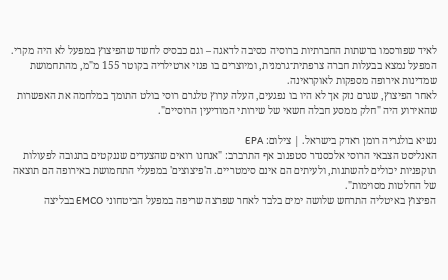לאיד שפורסמו ברשתות החברתיות ברוסיה כסיבה לדאגה – וגם כבסיס לחשד שהפיצוץ במפעל לא היה מקרי. המפעל נמצא בבעלות חברה צרפתית־גרמנית, ומיוצרים בו פגזי ארטילריה בקוטר 155 מ"מ, מהתחמושת שמדינות אירופה מספקות לאוקראינה.
לאחר הפיצוץ, שגרם נזק אך לא היו בו נפגעים, העלה ערוץ טלגרם רוסי בולט התומך במלחמה את האפשרות שהאירוע היה "חלק ממסע חבלה חשאי של שירותי המודיעין הרוסיים".

נשיא בולגריה רומן ראדק בישראל. | צילום: EPA
האנליסט הצבאי הרוסי אלכסנדר סטפנוב אף התרברב: "אנחנו רואים שהצעדים שננקטים בתגובה לפעולות תוקפניות יכולים להשתנות, ולעיתים הם אינם סימטריים. ה'פיצוצים' במפעלי התחמושת באירופה הם תוצאה של החלטות מסוימות".
הפיצוץ באיטליה התרחש שלושה ימים בלבד לאחר שפרצה שריפה במפעל הביטחוני EMCO בבליצה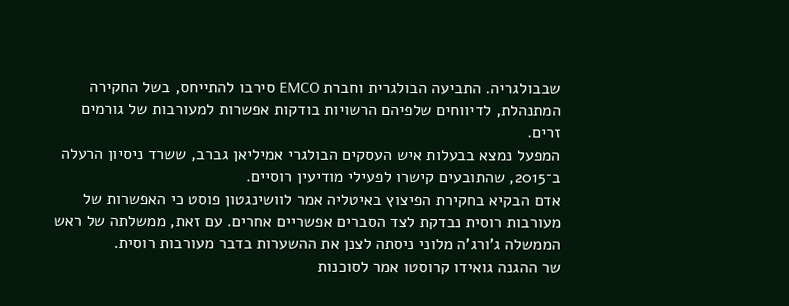שבבולגריה. התביעה הבולגרית וחברת EMCO סירבו להתייחס, בשל החקירה המתנהלת, לדיווחים שלפיהם הרשויות בודקות אפשרות למעורבות של גורמים זרים.
המפעל נמצא בבעלות איש העסקים הבולגרי אמיליאן גברב, ששרד ניסיון הרעלה ב־2015, שהתובעים קישרו לפעילי מודיעין רוסיים.
אדם הבקיא בחקירת הפיצוץ באיטליה אמר לוושינגטון פוסט כי האפשרות של מעורבות רוסית נבדקת לצד הסברים אפשריים אחרים. עם זאת, ממשלתה של ראש הממשלה ג'ורג'ה מלוני ניסתה לצנן את ההשערות בדבר מעורבות רוסית.
שר ההגנה גואידו קרוסטו אמר לסוכנות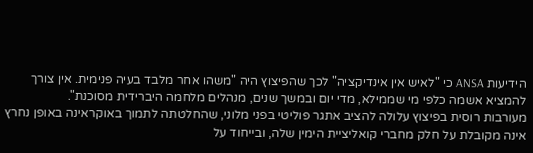הידיעות ANSA כי "לאיש אין אינדיקציה" לכך שהפיצוץ היה "משהו אחר מלבד בעיה פנימית. אין צורך להמציא אשמה כלפי מי שממילא, מדי יום ובמשך שנים, מנהלים מלחמה היברידית מסוכנת".
מעורבות רוסית בפיצוץ עלולה להציב אתגר פוליטי בפני מלוני, שהחלטתה לתמוך באוקראינה באופן נחרץ אינה מקובלת על חלק מחברי קואליציית הימין שלה, ובייחוד על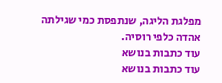מפלגת הליגה, שנתפסת כמי שגילתה אהדה כלפי רוסיה.
עוד כתבות בנושא
עוד כתבות בנושא